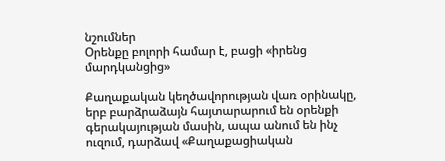նշումներ
Օրենքը բոլորի համար է, բացի «իրենց մարդկանցից»

Քաղաքական կեղծավորության վառ օրինակը, երբ բարձրաձայն հայտարարում են օրենքի գերակայության մասին, ապա անում են ինչ ուզում, դարձավ «Քաղաքացիական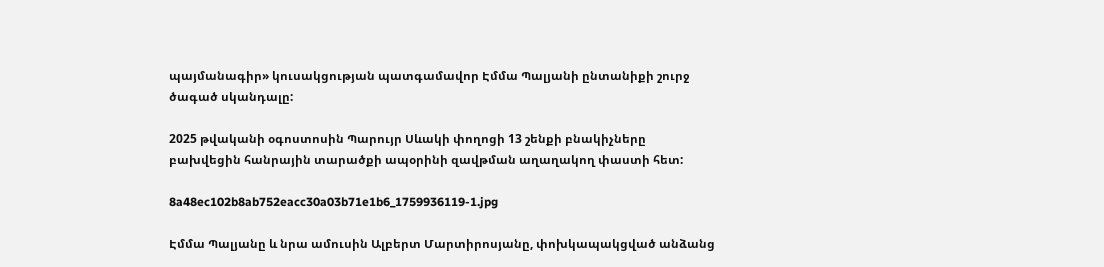պայմանագիր» կուսակցության պատգամավոր Էմմա Պալյանի ընտանիքի շուրջ ծագած սկանդալը:

2025 թվականի օգոստոսին Պարույր Սևակի փողոցի 13 շենքի բնակիչները բախվեցին հանրային տարածքի ապօրինի զավթման աղաղակող փաստի հետ:

8a48ec102b8ab752eacc30a03b71e1b6_1759936119-1.jpg

Էմմա Պալյանը և նրա ամուսին Ալբերտ Մարտիրոսյանը, փոխկապակցված անձանց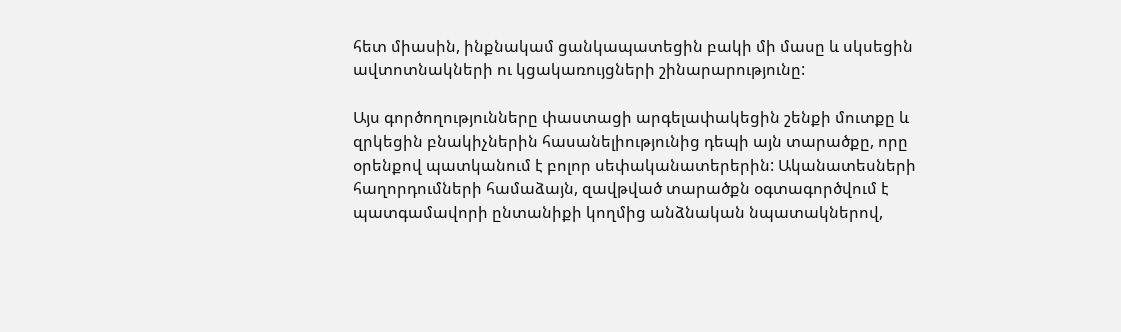հետ միասին, ինքնակամ ցանկապատեցին բակի մի մասը և սկսեցին ավտոտնակների ու կցակառույցների շինարարությունը:

Այս գործողությունները փաստացի արգելափակեցին շենքի մուտքը և զրկեցին բնակիչներին հասանելիությունից դեպի այն տարածքը, որը օրենքով պատկանում է բոլոր սեփականատերերին: Ականատեսների հաղորդումների համաձայն, զավթված տարածքն օգտագործվում է պատգամավորի ընտանիքի կողմից անձնական նպատակներով,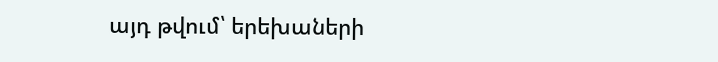այդ թվում՝ երեխաների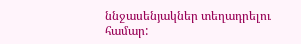ննջասենյակներ տեղադրելու համար: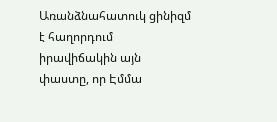Առանձնահատուկ ցինիզմ է հաղորդում իրավիճակին այն փաստը, որ Էմմա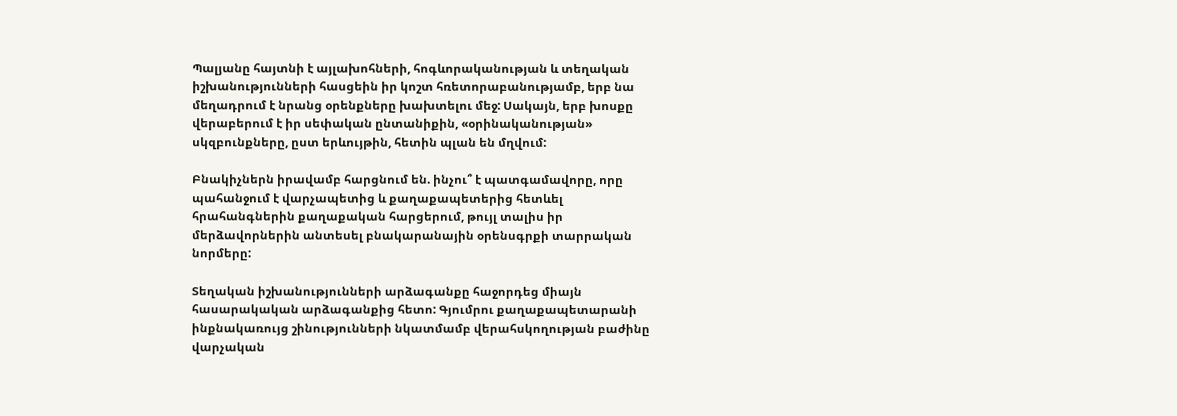Պալյանը հայտնի է այլախոհների, հոգևորականության և տեղական իշխանությունների հասցեին իր կոշտ հռետորաբանությամբ, երբ նա մեղադրում է նրանց օրենքները խախտելու մեջ: Սակայն, երբ խոսքը վերաբերում է իր սեփական ընտանիքին, «օրինականության» սկզբունքները, ըստ երևույթին, հետին պլան են մղվում:

Բնակիչներն իրավամբ հարցնում են. ինչու՞ է պատգամավորը, որը պահանջում է վարչապետից և քաղաքապետերից հետևել հրահանգներին քաղաքական հարցերում, թույլ տալիս իր մերձավորներին անտեսել բնակարանային օրենսգրքի տարրական նորմերը:

Տեղական իշխանությունների արձագանքը հաջորդեց միայն հասարակական արձագանքից հետո: Գյումրու քաղաքապետարանի ինքնակառույց շինությունների նկատմամբ վերահսկողության բաժինը վարչական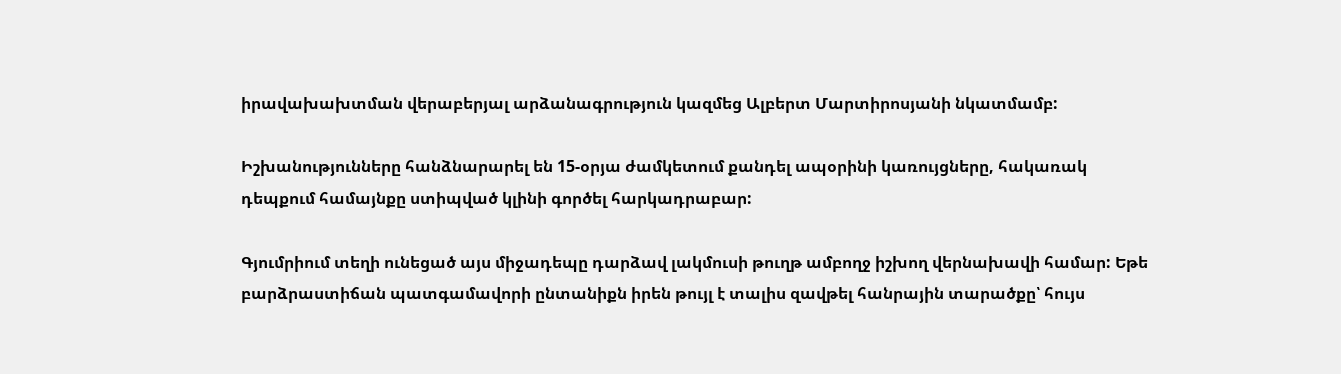իրավախախտման վերաբերյալ արձանագրություն կազմեց Ալբերտ Մարտիրոսյանի նկատմամբ:

Իշխանությունները հանձնարարել են 15-օրյա ժամկետում քանդել ապօրինի կառույցները, հակառակ դեպքում համայնքը ստիպված կլինի գործել հարկադրաբար:

Գյումրիում տեղի ունեցած այս միջադեպը դարձավ լակմուսի թուղթ ամբողջ իշխող վերնախավի համար: Եթե բարձրաստիճան պատգամավորի ընտանիքն իրեն թույլ է տալիս զավթել հանրային տարածքը՝ հույս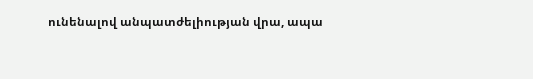ունենալով անպատժելիության վրա, ապա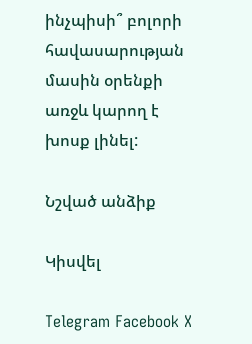ինչպիսի՞ բոլորի հավասարության մասին օրենքի առջև կարող է խոսք լինել:

Նշված անձիք

Կիսվել

Telegram Facebook X